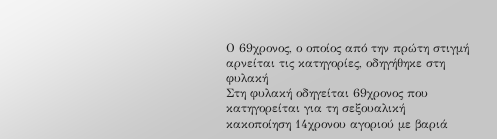Ο 69χρονος, ο οποίος από την πρώτη στιγμή αρνείται τις κατηγορίες, οδηγήθηκε στη φυλακή
Στη φυλακή οδηγείται 69χρονος που κατηγορείται για τη σεξουαλική κακοποίηση 14χρονου αγοριού με βαριά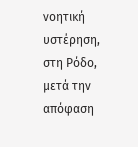νοητική υστέρηση, στη Ρόδο, μετά την απόφαση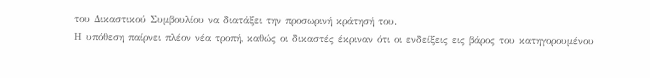του Δικαστικού Συμβουλίου να διατάξει την προσωρινή κράτησή του.
Η υπόθεση παίρνει πλέον νέα τροπή, καθώς οι δικαστές έκριναν ότι οι ενδείξεις εις βάρος του κατηγορουμένου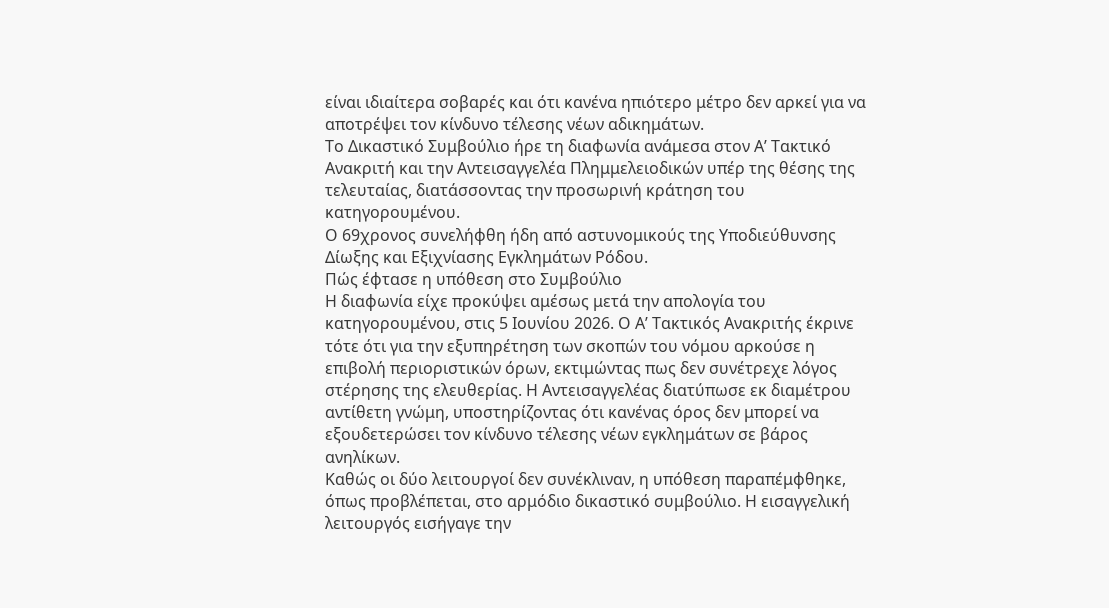είναι ιδιαίτερα σοβαρές και ότι κανένα ηπιότερο μέτρο δεν αρκεί για να αποτρέψει τον κίνδυνο τέλεσης νέων αδικημάτων.
Το Δικαστικό Συμβούλιο ήρε τη διαφωνία ανάμεσα στον Α’ Τακτικό Ανακριτή και την Αντεισαγγελέα Πλημμελειοδικών υπέρ της θέσης της τελευταίας, διατάσσοντας την προσωρινή κράτηση του κατηγορουμένου.
Ο 69χρονος συνελήφθη ήδη από αστυνομικούς της Υποδιεύθυνσης Δίωξης και Εξιχνίασης Εγκλημάτων Ρόδου.
Πώς έφτασε η υπόθεση στο Συμβούλιο
Η διαφωνία είχε προκύψει αμέσως μετά την απολογία του κατηγορουμένου, στις 5 Ιουνίου 2026. Ο Α’ Τακτικός Ανακριτής έκρινε τότε ότι για την εξυπηρέτηση των σκοπών του νόμου αρκούσε η επιβολή περιοριστικών όρων, εκτιμώντας πως δεν συνέτρεχε λόγος στέρησης της ελευθερίας. Η Αντεισαγγελέας διατύπωσε εκ διαμέτρου αντίθετη γνώμη, υποστηρίζοντας ότι κανένας όρος δεν μπορεί να εξουδετερώσει τον κίνδυνο τέλεσης νέων εγκλημάτων σε βάρος ανηλίκων.
Καθώς οι δύο λειτουργοί δεν συνέκλιναν, η υπόθεση παραπέμφθηκε, όπως προβλέπεται, στο αρμόδιο δικαστικό συμβούλιο. Η εισαγγελική λειτουργός εισήγαγε την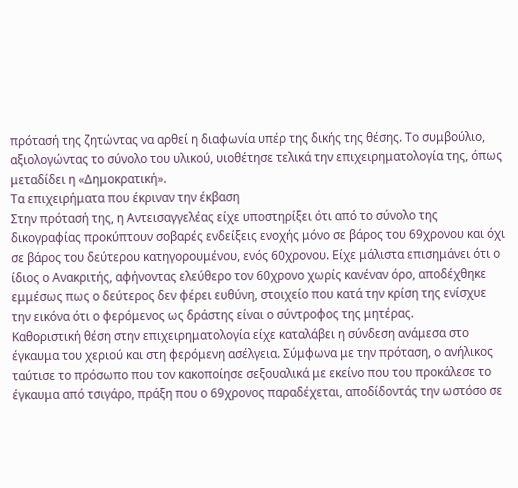πρότασή της ζητώντας να αρθεί η διαφωνία υπέρ της δικής της θέσης. Το συμβούλιο, αξιολογώντας το σύνολο του υλικού, υιοθέτησε τελικά την επιχειρηματολογία της, όπως μεταδίδει η «Δημοκρατική».
Τα επιχειρήματα που έκριναν την έκβαση
Στην πρότασή της, η Αντεισαγγελέας είχε υποστηρίξει ότι από το σύνολο της δικογραφίας προκύπτουν σοβαρές ενδείξεις ενοχής μόνο σε βάρος του 69χρονου και όχι σε βάρος του δεύτερου κατηγορουμένου, ενός 60χρονου. Είχε μάλιστα επισημάνει ότι ο ίδιος ο Ανακριτής, αφήνοντας ελεύθερο τον 60χρονο χωρίς κανέναν όρο, αποδέχθηκε εμμέσως πως ο δεύτερος δεν φέρει ευθύνη, στοιχείο που κατά την κρίση της ενίσχυε την εικόνα ότι ο φερόμενος ως δράστης είναι ο σύντροφος της μητέρας.
Καθοριστική θέση στην επιχειρηματολογία είχε καταλάβει η σύνδεση ανάμεσα στο έγκαυμα του χεριού και στη φερόμενη ασέλγεια. Σύμφωνα με την πρόταση, ο ανήλικος ταύτισε το πρόσωπο που τον κακοποίησε σεξουαλικά με εκείνο που του προκάλεσε το έγκαυμα από τσιγάρο, πράξη που ο 69χρονος παραδέχεται, αποδίδοντάς την ωστόσο σε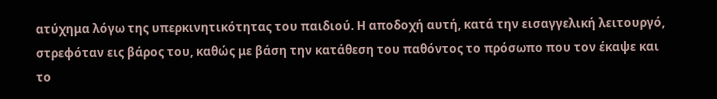ατύχημα λόγω της υπερκινητικότητας του παιδιού. Η αποδοχή αυτή, κατά την εισαγγελική λειτουργό, στρεφόταν εις βάρος του, καθώς με βάση την κατάθεση του παθόντος το πρόσωπο που τον έκαψε και το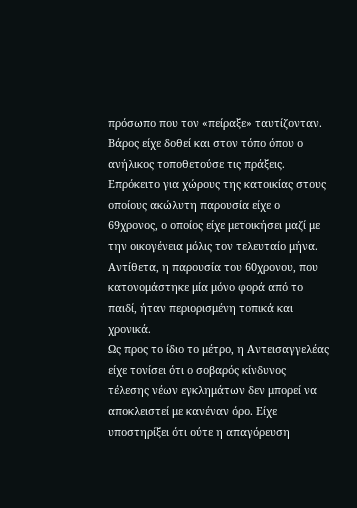πρόσωπο που τον «πείραξε» ταυτίζονταν.
Βάρος είχε δοθεί και στον τόπο όπου ο ανήλικος τοποθετούσε τις πράξεις. Επρόκειτο για χώρους της κατοικίας στους οποίους ακώλυτη παρουσία είχε ο 69χρονος, ο οποίος είχε μετοικήσει μαζί με την οικογένεια μόλις τον τελευταίο μήνα. Αντίθετα, η παρουσία του 60χρονου, που κατονομάστηκε μία μόνο φορά από το παιδί, ήταν περιορισμένη τοπικά και χρονικά.
Ως προς το ίδιο το μέτρο, η Αντεισαγγελέας είχε τονίσει ότι ο σοβαρός κίνδυνος τέλεσης νέων εγκλημάτων δεν μπορεί να αποκλειστεί με κανέναν όρο. Είχε υποστηρίξει ότι ούτε η απαγόρευση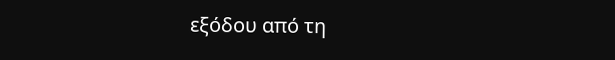εξόδου από τη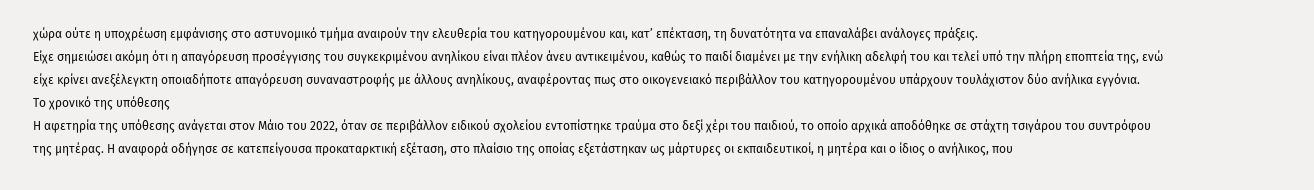χώρα ούτε η υποχρέωση εμφάνισης στο αστυνομικό τμήμα αναιρούν την ελευθερία του κατηγορουμένου και, κατ’ επέκταση, τη δυνατότητα να επαναλάβει ανάλογες πράξεις.
Είχε σημειώσει ακόμη ότι η απαγόρευση προσέγγισης του συγκεκριμένου ανηλίκου είναι πλέον άνευ αντικειμένου, καθώς το παιδί διαμένει με την ενήλικη αδελφή του και τελεί υπό την πλήρη εποπτεία της, ενώ είχε κρίνει ανεξέλεγκτη οποιαδήποτε απαγόρευση συναναστροφής με άλλους ανηλίκους, αναφέροντας πως στο οικογενειακό περιβάλλον του κατηγορουμένου υπάρχουν τουλάχιστον δύο ανήλικα εγγόνια.
Το χρονικό της υπόθεσης
Η αφετηρία της υπόθεσης ανάγεται στον Μάιο του 2022, όταν σε περιβάλλον ειδικού σχολείου εντοπίστηκε τραύμα στο δεξί χέρι του παιδιού, το οποίο αρχικά αποδόθηκε σε στάχτη τσιγάρου του συντρόφου της μητέρας. Η αναφορά οδήγησε σε κατεπείγουσα προκαταρκτική εξέταση, στο πλαίσιο της οποίας εξετάστηκαν ως μάρτυρες οι εκπαιδευτικοί, η μητέρα και ο ίδιος ο ανήλικος, που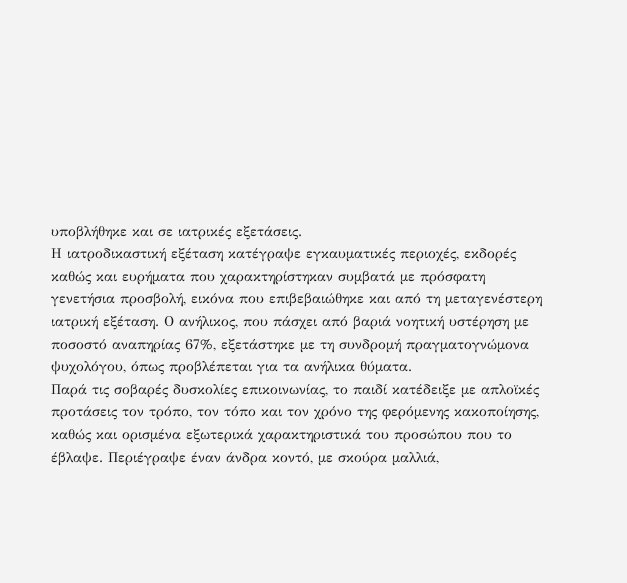υποβλήθηκε και σε ιατρικές εξετάσεις.
Η ιατροδικαστική εξέταση κατέγραψε εγκαυματικές περιοχές, εκδορές καθώς και ευρήματα που χαρακτηρίστηκαν συμβατά με πρόσφατη γενετήσια προσβολή, εικόνα που επιβεβαιώθηκε και από τη μεταγενέστερη ιατρική εξέταση. Ο ανήλικος, που πάσχει από βαριά νοητική υστέρηση με ποσοστό αναπηρίας 67%, εξετάστηκε με τη συνδρομή πραγματογνώμονα ψυχολόγου, όπως προβλέπεται για τα ανήλικα θύματα.
Παρά τις σοβαρές δυσκολίες επικοινωνίας, το παιδί κατέδειξε με απλοϊκές προτάσεις τον τρόπο, τον τόπο και τον χρόνο της φερόμενης κακοποίησης, καθώς και ορισμένα εξωτερικά χαρακτηριστικά του προσώπου που το έβλαψε. Περιέγραψε έναν άνδρα κοντό, με σκούρα μαλλιά,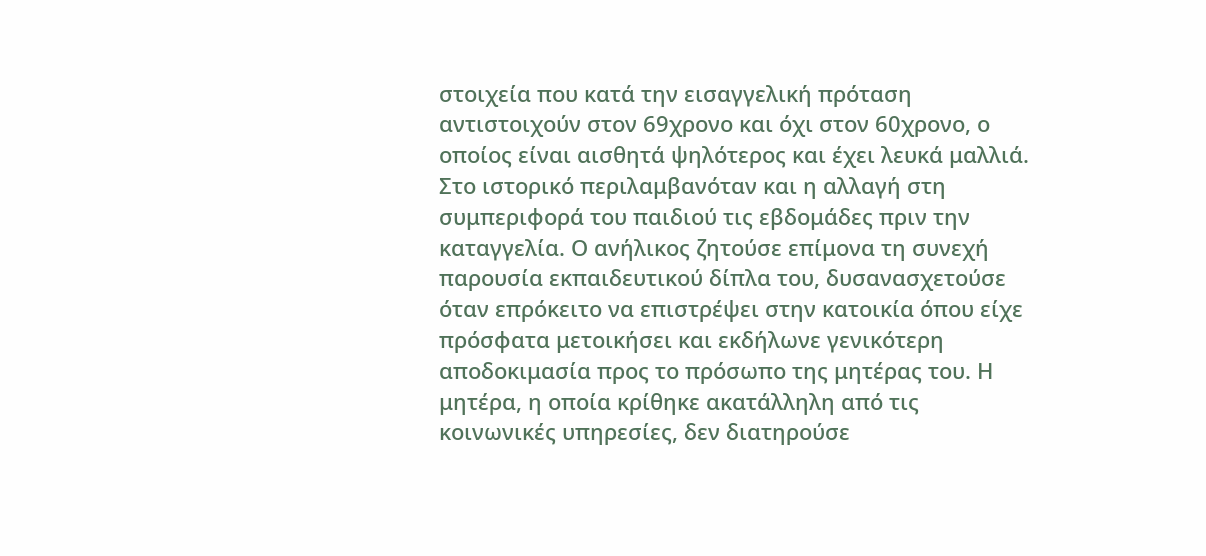στοιχεία που κατά την εισαγγελική πρόταση αντιστοιχούν στον 69χρονο και όχι στον 60χρονο, ο οποίος είναι αισθητά ψηλότερος και έχει λευκά μαλλιά.
Στο ιστορικό περιλαμβανόταν και η αλλαγή στη συμπεριφορά του παιδιού τις εβδομάδες πριν την καταγγελία. Ο ανήλικος ζητούσε επίμονα τη συνεχή παρουσία εκπαιδευτικού δίπλα του, δυσανασχετούσε όταν επρόκειτο να επιστρέψει στην κατοικία όπου είχε πρόσφατα μετοικήσει και εκδήλωνε γενικότερη αποδοκιμασία προς το πρόσωπο της μητέρας του. Η μητέρα, η οποία κρίθηκε ακατάλληλη από τις κοινωνικές υπηρεσίες, δεν διατηρούσε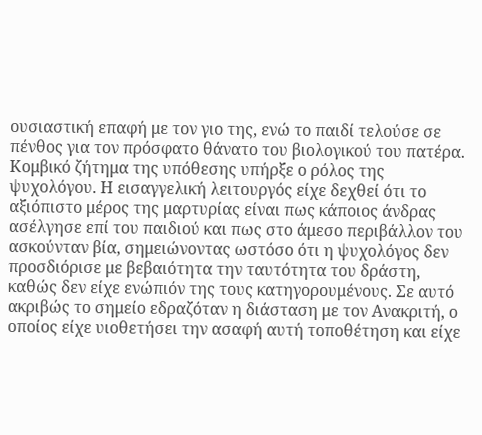ουσιαστική επαφή με τον γιο της, ενώ το παιδί τελούσε σε πένθος για τον πρόσφατο θάνατο του βιολογικού του πατέρα.
Κομβικό ζήτημα της υπόθεσης υπήρξε ο ρόλος της ψυχολόγου. Η εισαγγελική λειτουργός είχε δεχθεί ότι το αξιόπιστο μέρος της μαρτυρίας είναι πως κάποιος άνδρας ασέλγησε επί του παιδιού και πως στο άμεσο περιβάλλον του ασκούνταν βία, σημειώνοντας ωστόσο ότι η ψυχολόγος δεν προσδιόρισε με βεβαιότητα την ταυτότητα του δράστη, καθώς δεν είχε ενώπιόν της τους κατηγορουμένους. Σε αυτό ακριβώς το σημείο εδραζόταν η διάσταση με τον Ανακριτή, ο οποίος είχε υιοθετήσει την ασαφή αυτή τοποθέτηση και είχε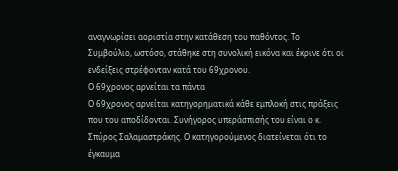αναγνωρίσει αοριστία στην κατάθεση του παθόντος. Το Συμβούλιο, ωστόσο, στάθηκε στη συνολική εικόνα και έκρινε ότι οι ενδείξεις στρέφονταν κατά του 69χρονου.
Ο 69χρονος αρνείται τα πάντα
Ο 69χρονος αρνείται κατηγορηματικά κάθε εμπλοκή στις πράξεις που του αποδίδονται. Συνήγορος υπεράσπισής του είναι ο κ. Σπύρος Σαλαμαστράκης. Ο κατηγορούμενος διατείνεται ότι το έγκαυμα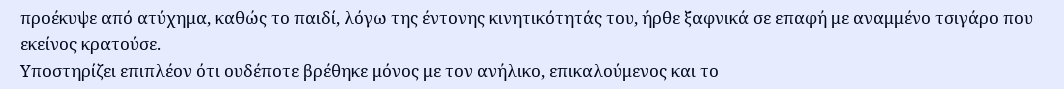προέκυψε από ατύχημα, καθώς το παιδί, λόγω της έντονης κινητικότητάς του, ήρθε ξαφνικά σε επαφή με αναμμένο τσιγάρο που εκείνος κρατούσε.
Υποστηρίζει επιπλέον ότι ουδέποτε βρέθηκε μόνος με τον ανήλικο, επικαλούμενος και το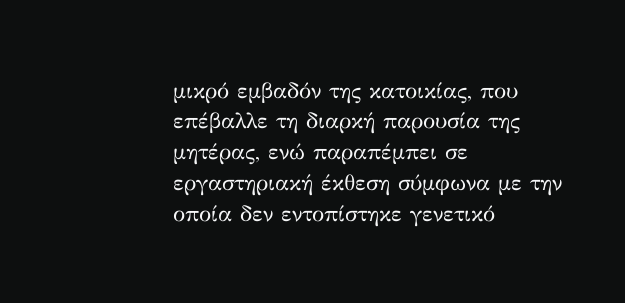μικρό εμβαδόν της κατοικίας, που επέβαλλε τη διαρκή παρουσία της μητέρας, ενώ παραπέμπει σε εργαστηριακή έκθεση σύμφωνα με την οποία δεν εντοπίστηκε γενετικό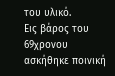του υλικό.
Εις βάρος του 69χρονου ασκήθηκε ποινική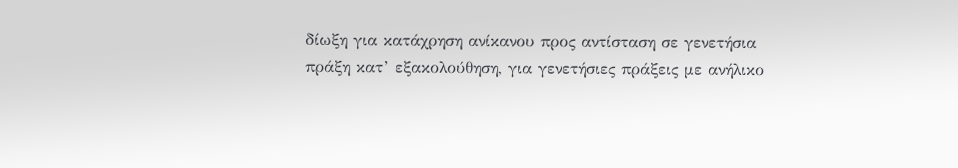δίωξη για κατάχρηση ανίκανου προς αντίσταση σε γενετήσια πράξη κατ’ εξακολούθηση, για γενετήσιες πράξεις με ανήλικο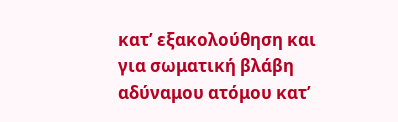κατ’ εξακολούθηση και για σωματική βλάβη αδύναμου ατόμου κατ’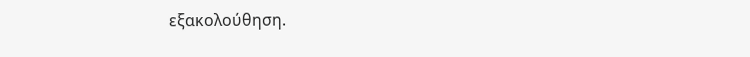εξακολούθηση.